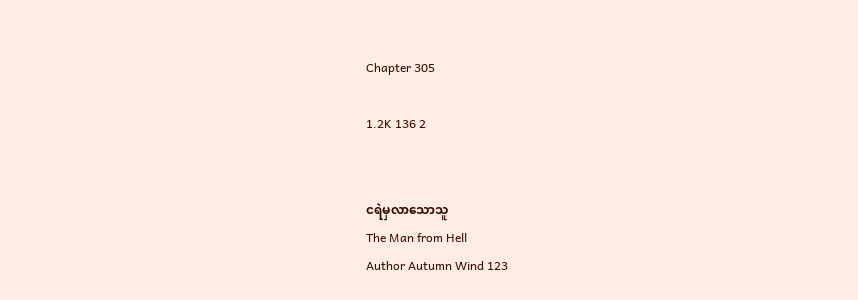Chapter 305

1.2K 136 2


ငရဲမှလာသောသူ
The Man from Hell
Author Autumn Wind 123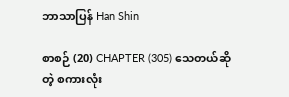ဘာသာပြန် Han Shin

စာစဉ် (20) CHAPTER (305) သေတယ်ဆိုတဲ့ စကားလုံး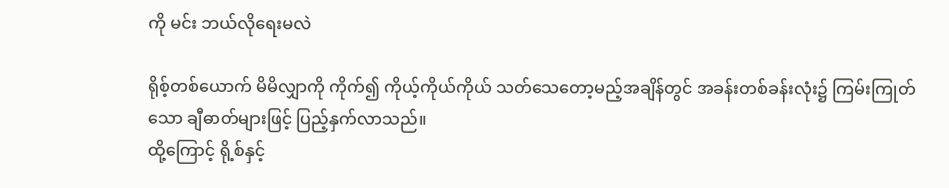ကို မင်း ဘယ်လိုရေးမလဲ

ရိုစ့်တစ်ယောက် မိမိလျှာကို ကိုက်၍ ကိုယ့်ကိုယ်ကိုယ် သတ်သေတော့မည့်အချိန်တွင် အခန်းတစ်ခန်းလုံး၌ ကြမ်းကြုတ်သော ချီဓာတ်များဖြင့် ပြည့်နှက်လာသည်။
ထို့ကြောင့် ရို့စ်နှင့်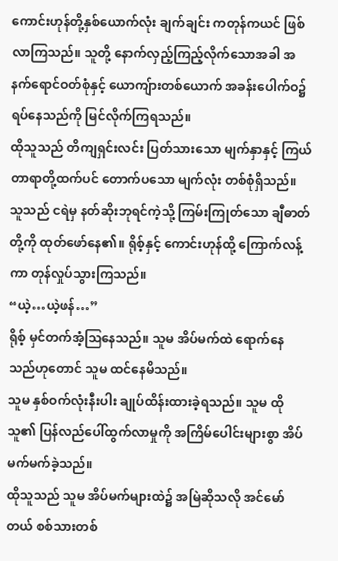ကောင်းဟုန်တို့နှစ်ယောက်လုံး ချက်ချင်း ကတုန်ကယင် ဖြစ်လာကြသည်။ သူတို့ နောက်လှည့်ကြည့်လိုက်သောအခါ အနက်ရောင်ဝတ်စုံနှင့် ယောကျ်ားတစ်ယောက် အခန်းပေါက်ဝ၌ ရပ်နေသည်ကို မြင်လိုက်ကြရသည်။
ထိုသူသည် တိကျရှင်းလင်း ပြတ်သားသော မျက်နှာနှင့် ကြယ်တာရာတို့ထက်ပင် တောက်ပသော မျက်လုံး တစ်စုံရှိသည်။
သူသည် ငရဲမှ နတ်ဆိုးဘုရင်ကဲ့သို့ ကြမ်းကြုတ်သော ချီဓာတ်တို့ကို ထုတ်ဖော်နေ၏။ ရိုစ့်နှင့် ကောင်းဟုန်ထို့ ကြောက်လန့်ကာ တုန်လှုပ်သွားကြသည်။
“ယဲ့…ယဲ့ဖန်…”
ရိုစ့် မှင်တက်အံ့ဩနေသည်။ သူမ အိပ်မက်ထဲ ရောက်နေသည်ဟုတောင် သူမ ထင်နေမိသည်။
သူမ နှစ်ဝက်လုံးနီးပါး ချုပ်ထိန်းထားခဲ့ရသည်။ သူမ ထိုသူ၏ ပြန်လည်ပေါ်ထွက်လာမှုကို အကြိမ်ပေါင်းများစွာ အိပ်မက်မက်ခဲ့သည်။
ထိုသူသည် သူမ အိပ်မက်များထဲ၌ အမြဲဆိုသလို အင်မော်တယ် စစ်သားတစ်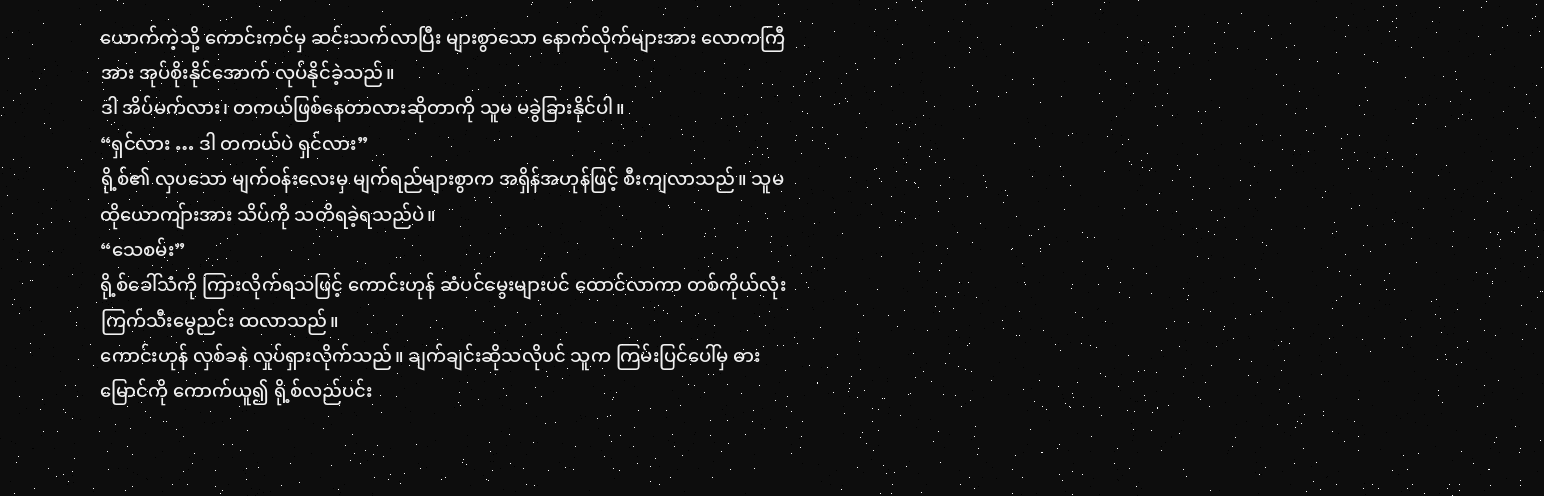ယောက်ကဲ့သို့ ကောင်းကင်မှ ဆင်းသက်လာပြီး များစွာသော နောက်လိုက်များအား လောကကြီအား အုပ်စိုးနိုင်အောက် လုပ်နိုင်ခဲ့သည်။
ဒါ အိပ်မက်လား၊ တကယ်ဖြစ်နေတာလားဆိုတာကို သူမ မခွဲခြားနိုင်ပါ။
“ရှင်လား … ဒါ တကယ်ပဲ ရှင်လား”
ရို့စ်၏ လှပသော မျက်ဝန်းလေးမှ မျက်ရည်များစွာက အရှိန်အဟုန်ဖြင့် စီးကျလာသည်။ သူမ ထိုယောကျ်ားအား သိပ်ကို သတိရခဲ့ရသည်ပဲ။
“သေစမ်း”
ရို့စ်ခေါ်သံကို ကြားလိုက်ရသဖြင့် ကောင်းဟုန် ဆံပင်မွေးများပင် ထောင်လာကာ တစ်ကိုယ်လုံး ကြက်သီးမွေညင်း ထလာသည်။
ကောင်းဟုန် လှစ်ခနဲ လှုပ်ရှားလိုက်သည်။ ချက်ချင်းဆိုသလိုပင် သူက ကြမ်းပြင်ပေါ်မှ ဓားမြောင်ကို ကောက်ယူ၍ ရို့စ်လည်ပင်း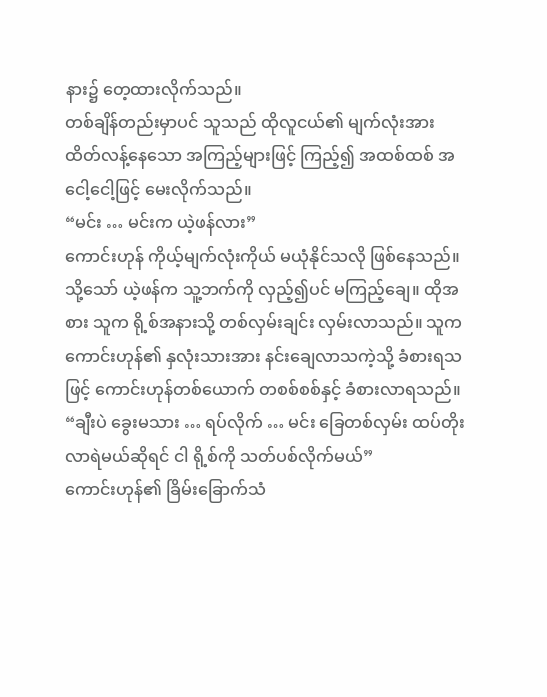နား၌ တေ့ထားလိုက်သည်။
တစ်ချိန်တည်းမှာပင် သူသည် ထိုလူငယ်၏ မျက်လုံးအား ထိတ်လန့်နေသော အကြည့်များဖြင့် ကြည့်၍ အထစ်ထစ် အငေါ့ငေါ့ဖြင့် မေးလိုက်သည်။
“မင်း … မင်းက ယဲ့ဖန်လား”
ကောင်းဟုန် ကိုယ့်မျက်လုံးကိုယ် မယုံနိုင်သလို ဖြစ်နေသည်။ သို့သော် ယဲ့ဖန်က သူ့ဘက်ကို လှည့်၍ပင် မကြည့်ချေ။ ထိုအစား သူက ရို့စ်အနားသို့ တစ်လှမ်းချင်း လှမ်းလာသည်။ သူက ကောင်းဟုန်၏ နှလုံးသားအား နင်းချေလာသကဲ့သို့ ခံစားရသဖြင့် ကောင်းဟုန်တစ်ယောက် တစစ်စစ်နှင့် ခံစားလာရသည်။
“ချီးပဲ ခွေးမသား … ရပ်လိုက် … မင်း ခြေတစ်လှမ်း ထပ်တိုးလာရဲမယ်ဆိုရင် ငါ ရို့စ်ကို သတ်ပစ်လိုက်မယ်”
ကောင်းဟုန်၏ ခြိမ်းခြောက်သံ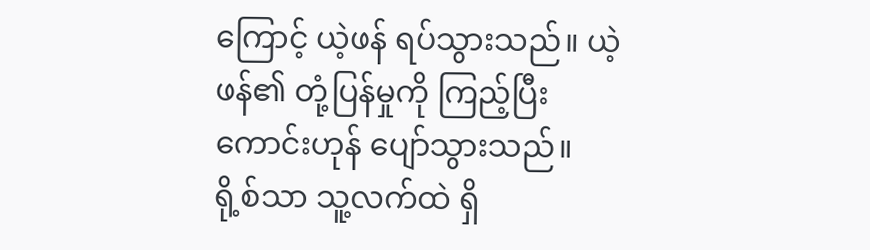ကြောင့် ယဲ့ဖန် ရပ်သွားသည်။ ယဲ့ဖန်၏ တုံ့ပြန်မှုကို ကြည့်ပြီး ကောင်းဟုန် ပျော်သွားသည်။
ရို့စ်သာ သူ့လက်ထဲ ရှိ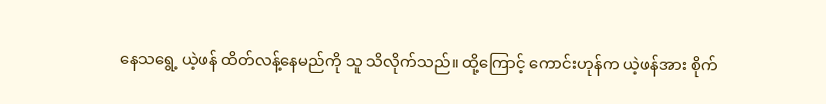နေသရွေ့ ယဲ့ဖန် ထိတ်လန့်နေမည်ကို သူ သိလိုက်သည်။ ထို့ကြောင့် ကောင်းဟုန်က ယဲ့ဖန်အား စိုက်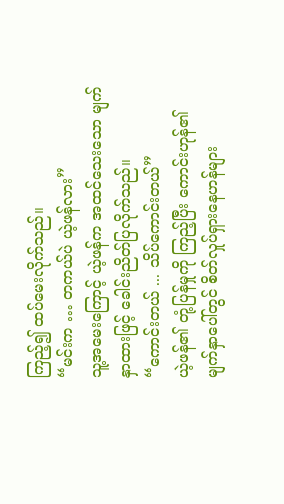ကြည့်၍ ထပ်မေးလိုက်သည်။
“မင်းက … တကယ်ပဲ ယဲ့ဖန်လား”
သူ့အမေးကြောင့် ယဲ့ဖန်က အထင်သေးသော မျက်နှာထားဖြင့် ခေါင်းညိတ်ပြလိုက်သည်။
“ကောင်းတယ် ... သိပ်ကောင်းတယ်”
ယဲ့ဖန်၏ တုံ့ပြန်မှုကို ကြည့်ပြီး ကောင်းဟုန်၏ မျက်နှာပေါ်တွင် စိတ်လှုပ်ရှားနေဟန်များ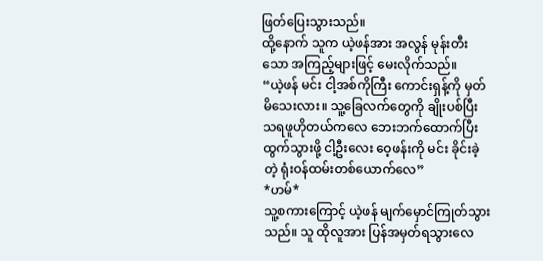ဖြတ်ပြေးသွားသည်။
ထို့နောက် သူက ယဲ့ဖန်အား အလွန် မုန်းတီးသော အကြည့်များဖြင့် မေးလိုက်သည်။
“ယဲ့ဖန် မင်း ငါ့အစ်ကိုကြီး ကောင်းရှန့်ကို မှတ်မိသေးလား။ သူ့ခြေလက်တွေကို ချိုးပစ်ပြီး သရဖူဟိုတယ်ကလေ ဘေးဘက်ထောက်ပြီး ထွက်သွားဖို့ ငါ့ဦးလေး ဝေ့ဖန်းကို မင်း ခိုင်းခဲ့တဲ့ ရုံးဝန်ထမ်းတစ်ယောက်လေ”
*ဟမ်*
သူ့စကားကြောင့် ယဲ့ဖန် မျက်မှောင်ကြုတ်သွားသည်။ သူ ထိုလူအား ပြန်အမှတ်ရသွားလေ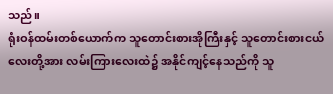သည်။
ရုံးဝန်ထမ်းတစ်ယောက်က သူတောင်းစားအိုကြီးနှင့် သူတောင်းစားငယ်လေးတို့အား လမ်းကြားလေးထဲ၌ အနိုင်ကျင့်နေသည်ကို သူ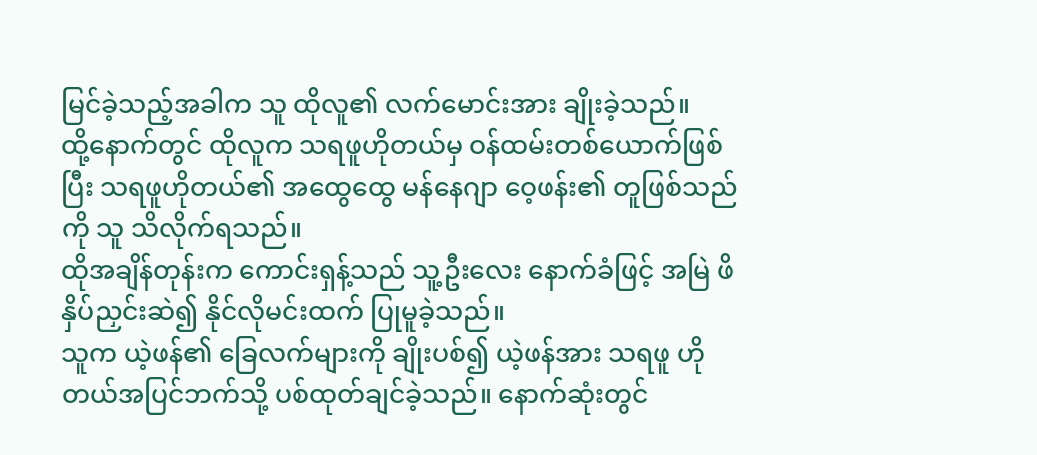မြင်ခဲ့သည့်အခါက သူ ထိုလူ၏ လက်မောင်းအား ချိုးခဲ့သည်။
ထို့နောက်တွင် ထိုလူက သရဖူဟိုတယ်မှ ဝန်ထမ်းတစ်ယောက်ဖြစ်ပြီး သရဖူဟိုတယ်၏ အထွေထွေ မန်နေဂျာ ဝေ့ဖန်း၏ တူဖြစ်သည်ကို သူ သိလိုက်ရသည်။
ထိုအချိန်တုန်းက ကောင်းရှန့်သည် သူ့ဦးလေး နောက်ခံဖြင့် အမြဲ ဖိနှိပ်ညှင်းဆဲ၍ နိုင်လိုမင်းထက် ပြုမူခဲ့သည်။
သူက ယဲ့ဖန်၏ ခြေလက်များကို ချိုးပစ်၍ ယဲ့ဖန်အား သရဖူ ဟိုတယ်အပြင်ဘက်သို့ ပစ်ထုတ်ချင်ခဲ့သည်။ နောက်ဆုံးတွင်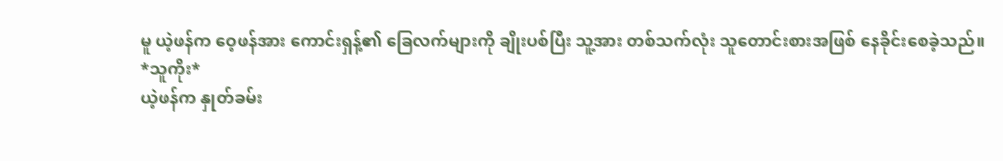မူ ယဲ့ဖန်က ဝေ့ဖန်အား ကောင်းရှန့်၏ ခြေလက်များကို ချိုးပစ်ပြီး သူ့အား တစ်သက်လုံး သူတောင်းစားအဖြစ် နေခိုင်းစေခဲ့သည်။
*သူကိုး*
ယဲ့ဖန်က နှုတ်ခမ်း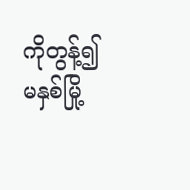ကိုတွန့်၍ မနှစ်မြို့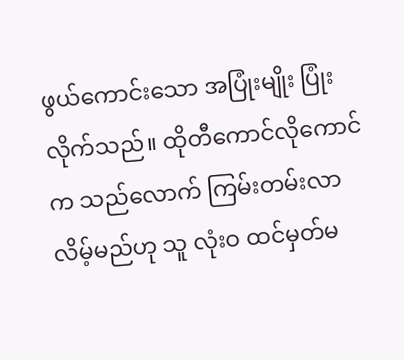ဖွယ်ကောင်းသော အပြုံးမျိုး ပြုံးလိုက်သည်။ ထိုတီကောင်လိုကောင်က သည်လောက် ကြမ်းတမ်းလာလိမ့်မည်ဟု သူ လုံးဝ ထင်မှတ်မ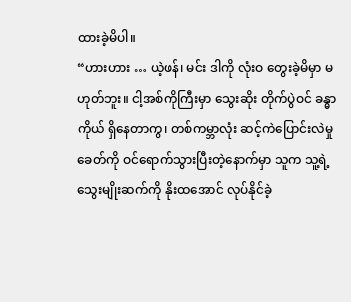ထားခဲ့မိပါ။
“ဟားဟား … ယဲ့ဖန်၊ မင်း ဒါကို လုံးဝ တွေးခဲ့မိမှာ မဟုတ်ဘူး။ ငါ့အစ်ကိုကြီးမှာ သွေးဆိုး တိုက်ပွဲဝင် ခန္ဓာကိုယ် ရှိနေတာကွ၊ တစ်ကမ္ဘာလုံး ဆင့်ကဲပြောင်းလဲမှု ခေတ်ကို ဝင်ရောက်သွားပြီးတဲ့နောက်မှာ သူက သူ့ရဲ့ သွေးမျိုးဆက်ကို နိုးထအောင် လုပ်နိုင်ခဲ့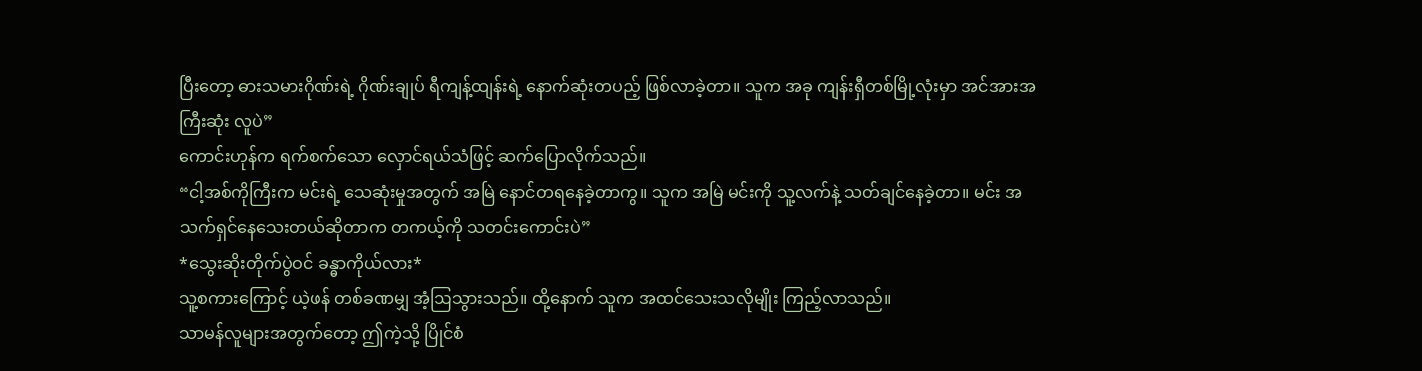ပြီးတော့ ဓားသမားဂိုဏ်းရဲ့ ဂိုဏ်းချုပ် ရီကျန့်ထျန်းရဲ့ နောက်ဆုံးတပည့် ဖြစ်လာခဲ့တာ။ သူက အခု ကျန်းရှီတစ်မြို့လုံးမှာ အင်အားအကြီးဆုံး လူပဲ”
ကောင်းဟုန်က ရက်စက်သော လှောင်ရယ်သံဖြင့် ဆက်ပြောလိုက်သည်။
“ငါ့အစ်ကိုကြီးက မင်းရဲ့ သေဆုံးမှုအတွက် အမြဲ နောင်တရနေခဲ့တာကွ။ သူက အမြဲ မင်းကို သူ့လက်နဲ့ သတ်ချင်နေခဲ့တာ။ မင်း အသက်ရှင်နေသေးတယ်ဆိုတာက တကယ့်ကို သတင်းကောင်းပဲ”
*သွေးဆိုးတိုက်ပွဲဝင် ခန္ဓာကိုယ်လား*
သူ့စကားကြောင့် ယဲ့ဖန် တစ်ခဏမျှ အံ့ဩသွားသည်။ ထို့နောက် သူက အထင်သေးသလိုမျိုး ကြည့်လာသည်။
သာမန်လူများအတွက်တော့ ဤကဲ့သို့ ပြိုင်စံ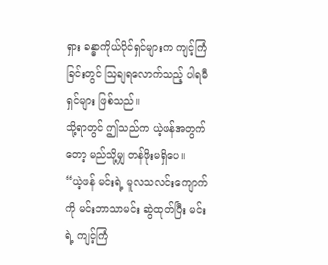ရှား ခန္ဓာကိုယ်ပိုင်ရှင်များက ကျင့်ကြံခြင်းတွင် ဩချရလောက်သည့် ပါရမီရှင်များ ဖြစ်သည်။
သို့ရာတွင် ဤသည်က ယဲ့ဖန်အတွက်တော့ မည်သို့မျှ တန်ဖိုးမရှိပေ။
“ယဲ့ဖန် မင်းရဲ့ မူလသလင်းကျောက်ကို မင်းဘာသာမင်း ဆွဲထုတ်ပြီး မင်းရဲ့ ကျင့်ကြံ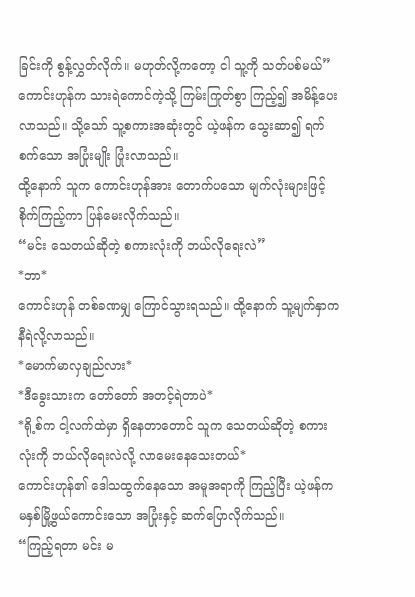ခြင်းကို စွန့်လွှတ်လိုက်။ မဟုတ်လို့ကတော့ ငါ သူ့ကို သတ်ပစ်မယ်”
ကောင်းဟုန်က သားရဲကောင်ကဲ့သို့ ကြမ်းကြုတ်စွာ ကြည့်၍ အမိန့်ပေးလာသည်။ သို့သော် သူ့စကားအဆုံးတွင် ယဲ့ဖန်က သွေးဆာ၍ ရက်စက်သော အပြုံးမျိုး ပြုံးလာသည်။
ထို့နောက် သူက ကောင်းဟုန်အား တောက်ပသော မျက်လုံးများဖြင့် စိုက်ကြည့်ကာ ပြန်မေးလိုက်သည်။
“မင်း သေတယ်ဆိုတဲ့ စကားလုံးကို ဘယ်လိုရေးလဲ”
*ဘာ*
ကောင်းဟုန် တစ်ခဏမျှ ကြောင်သွားရသည်။ ထို့နောက် သူ့မျက်နှာက နီရဲလို့လာသည်။
*မောက်မာလှချည်လား*
*ဒီခွေးသားက တော်တော် အတင့်ရဲတာပဲ*
*ရို့စ်က ငါ့လက်ထဲမှာ ရှိနေတာတောင် သူက သေတယ်ဆိုတဲ့ စကားလုံးကို ဘယ်လိုရေးလဲလို့ လာမေးနေသေးတယ်*
ကောင်းဟုန်၏ ဒေါသထွက်နေသော အမူအရာကို ကြည့်ပြီး ယဲ့ဖန်က မနှစ်မြို့ဖွယ်ကောင်းသော အပြုံးနှင့် ဆက်ပြောလိုက်သည်။
“ကြည့်ရတာ မင်း မ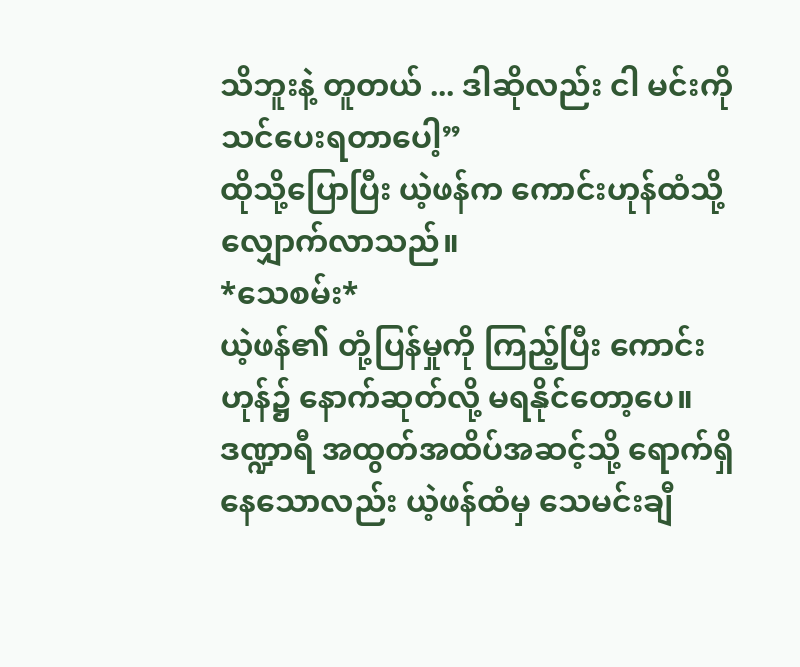သိဘူးနဲ့ တူတယ် ... ဒါဆိုလည်း ငါ မင်းကို သင်ပေးရတာပေါ့”
ထိုသို့ပြောပြီး ယဲ့ဖန်က ကောင်းဟုန်ထံသို့ လျှောက်လာသည်။
*သေစမ်း*
ယဲ့ဖန်၏ တုံ့ပြန်မှုကို ကြည့်ပြီး ကောင်းဟုန်၌ နောက်ဆုတ်လို့ မရနိုင်တော့ပေ။ ဒဏ္ဍာရီ အထွတ်အထိပ်အဆင့်သို့ ရောက်ရှိနေသောလည်း ယဲ့ဖန်ထံမှ သေမင်းချီ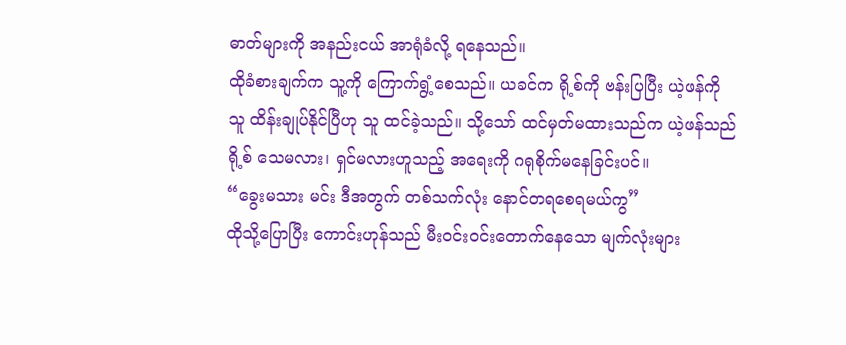ဓာတ်များကို အနည်းငယ် အာရုံခံလို့ ရနေသည်။
ထိုခံစားချက်က သူ့ကို ကြောက်ရွံ့စေသည်။ ယခင်က ရို့စ်ကို ဗန်းပြပြီး ယဲ့ဖန်ကို သူ ထိန်းချုပ်နိုင်ပြီဟု သူ ထင်ခဲ့သည်။ သို့သော် ထင်မှတ်မထားသည်က ယဲ့ဖန်သည် ရို့စ် သေမလား၊ ရှင်မလားဟူသည့် အ‌ရေးကို ဂရုစိုက်မနေခြင်းပင်။
“ခွေးမသား မင်း ဒီအတွက် တစ်သက်လုံး နောင်တရစေရမယ်ကွ”
ထိုသို့ပြောပြီး ကောင်းဟုန်သည် မီးဝင်းဝင်းတောက်နေသော မျက်လုံးများ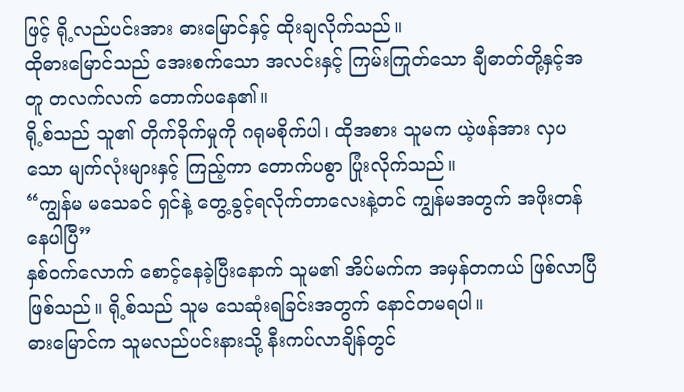ဖြင့် ရို့လည်ပင်းအား ဓားမြောင်နှင့် ထိုးချလိုက်သည်။
ထိုဓားမြောင်သည် အေးစက်သော အလင်းနှင့် ကြမ်းကြုတ်သော ချီဓာတ်တို့နှင့်အတူ တလက်လက် တောက်ပနေ၏။
ရို့စ်သည် သူ၏ တိုက်ခိုက်မှုကို ဂရုမစိုက်ပါ၊ ထိုအစား သူမက ယဲ့ဖန်အား လှပသော မျက်လုံးများနှင့် ကြည့်ကာ တောက်ပစွာ ပြုံးလိုက်သည်။
“ကျွန်မ မသေခင် ရှင်နဲ့ တွေ့ခွင့်ရလိုက်တာလေးနဲ့တင် ကျွန်မအတွက် အဖိုးတန်နေပါပြီ”
နှစ်ဝက်လောက် စောင့်နေခဲ့ပြီးနောက် သူမ၏ အိပ်မက်က အမှန်တကယ် ဖြစ်လာပြီ ဖြစ်သည်။ ရို့စ်သည် သူမ သေဆုံးရခြင်းအတွက် နောင်တမရပါ။
ဓားမြောင်က သူမလည်ပင်းနားသို့ နီးကပ်လာချိန်တွင်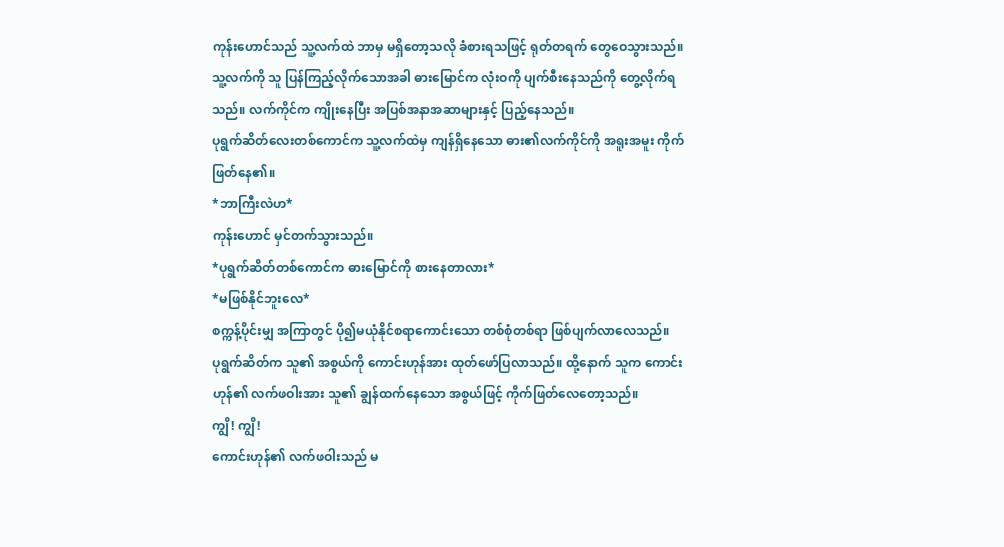ကုန်းဟောင်သည် သူ့လက်ထဲ ဘာမှ မရှိတော့သလို ခံစားရသဖြင့် ရုတ်တရက် တွေဝေသွားသည်။
သူ့လက်ကို သူ ပြန်ကြည့်လိုက်သောအခါ ဓားမြောင်က လုံးဝကို ပျက်စီးနေသည်ကို တွေ့လိုက်ရသည်။ လက်ကိုင်က ကျိုးနေပြီး အပြစ်အနာအဆာများနှင့် ပြည့်နေသည်။
ပုရွက်ဆိတ်လေးတစ်ကောင်က သူ့လက်ထဲမှ ကျန်ရှိနေသော ဓား၏လက်ကိုင်ကို အရူးအမူး ကိုက်ဖြတ်နေ၏။
*ဘာကြီးလဲဟ*
ကုန်းဟောင် မှင်တက်သွားသည်။
*ပုရွက်ဆိတ်တစ်ကောင်က ဓားမြောင်ကို စားနေတာလား*
*မဖြစ်နိုင်ဘူးလေ*
စက္ကန့်ပိုင်းမျှ အကြာတွင် ပို၍မယုံနိုင်စရာကောင်းသော တစ်စုံတစ်ရာ ဖြစ်ပျက်လာလေသည်။
ပုရွက်ဆိတ်က သူ၏ အစွယ်ကို ကောင်းဟုန်အား ထုတ်ဖော်ပြလာသည်။ ထို့နောက် သူက ကောင်းဟုန်၏ လက်ဖဝါးအား သူ၏ ချွန်ထက်နေသော အစွယ်ဖြင့် ကိုက်ဖြတ်လေတော့သည်။
ကျွိ! ကျွိ!
ကောင်းဟုန်၏ လက်ဖဝါးသည် မ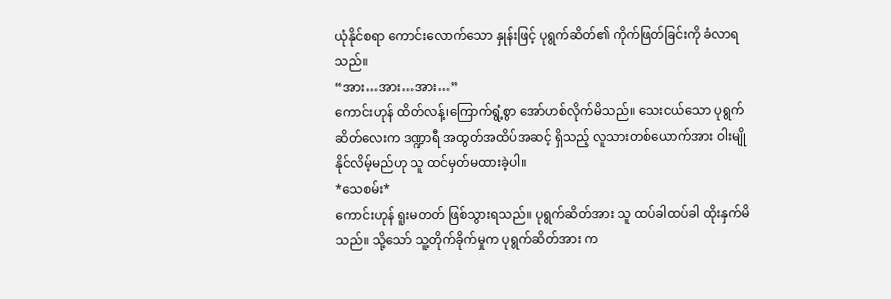ယုံနိုင်စရာ ကောင်းလောက်သော နှုန်းဖြင့် ပုရွက်ဆိတ်၏ ကိုက်ဖြတ်ခြင်းကို ခံလာရသည်။
“အား…အား…အား…”
ကောင်းဟုန် ထိတ်လန့်၊ကြောက်ရွံ့စွာ အော်ဟစ်လိုက်မိသည်။ သေးငယ်သော ပုရွက်ဆိတ်လေးက ဒဏ္ဍာရီ အထွတ်အထိပ်အဆင့် ရှိသည့် လူသားတစ်ယောက်အား ဝါးမျိုနိုင်လိမ့်မည်ဟု သူ ထင်မှတ်မထားခဲ့ပါ။
*သေစမ်း*
ကောင်းဟုန် ရူးမတတ် ဖြစ်သွားရသည်။ ပုရွက်ဆိတ်အား သူ ထပ်ခါထပ်ခါ ထိုးနှက်မိသည်။ သို့သော် သူ့တိုက်ခိုက်မှုက ပုရွက်ဆိတ်အား က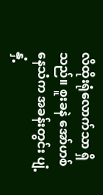လိထိုးရုံလောက်သာ ရှိသည်။ စူးခနဲ အော်ဟစ်နေသံက အခန်းတွင်း ပျံ့နှံ့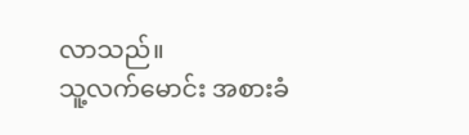လာသည်။
သူ့လက်မောင်း အစားခံ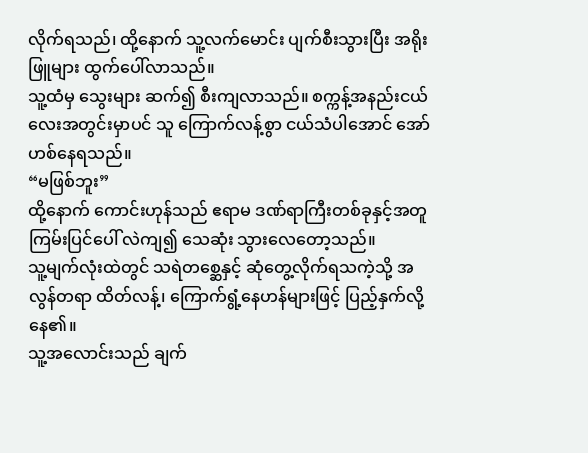လိုက်ရသည်၊ ထို့နောက် သူ့လက်မောင်း ပျက်စီးသွားပြီး အရိုးဖြူများ ထွက်ပေါ်လာသည်။
သူ့ထံမှ သွေးများ ဆက်၍ စီးကျလာသည်။ စက္ကန့်အနည်းငယ်လေးအတွင်းမှာပင် သူ ကြောက်လန့်စွာ ငယ်သံပါအောင် အော်ဟစ်နေရသည်။
“မဖြစ်ဘူး”
ထို့နောက် ကောင်းဟုန်သည် ဧရာမ ဒဏ်ရာကြီးတစ်ခုနှင့်အတူ ကြမ်းပြင်ပေါ် လဲကျ၍ သေဆုံး သွားလေတော့သည်။
သူ့မျက်လုံးထဲတွင် သရဲတစ္ဆေနှင့် ဆုံတွေ့လိုက်ရသကဲ့သို့ အလွန်တရာ ထိတ်လန့်၊ ကြောက်ရွံ့နေဟန်များဖြင့် ပြည့်နှက်လို့နေ၏။
သူ့အလောင်းသည် ချက်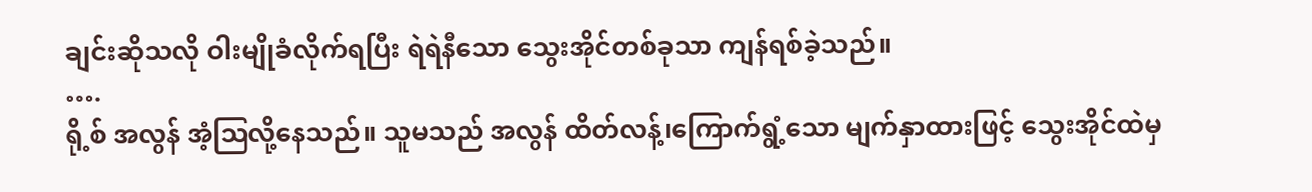ချင်းဆိုသလို ဝါးမျိုခံလိုက်ရပြီး ရဲရဲနီသော သွေးအိုင်တစ်ခုသာ ကျန်ရစ်ခဲ့သည်။
….
ရို့စ် အလွန် အံ့ဩလို့နေသည်။ သူမသည် အလွန် ထိတ်လန့်၊ကြောက်ရွံ့သော မျက်နှာထားဖြင့် သွေးအိုင်ထဲမှ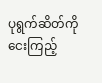ပုရွက်ဆိတ်ကို ငေးကြည့်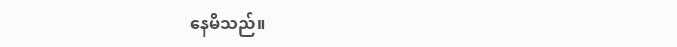နေမိသည်။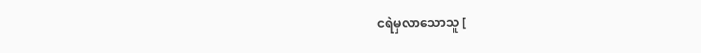ငရဲမှလာသောသူ [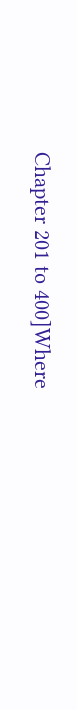Chapter 201 to 400]Where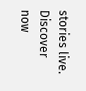stories live. Discover now